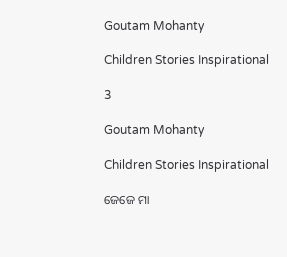Goutam Mohanty

Children Stories Inspirational

3

Goutam Mohanty

Children Stories Inspirational

ଜେଜେ ମା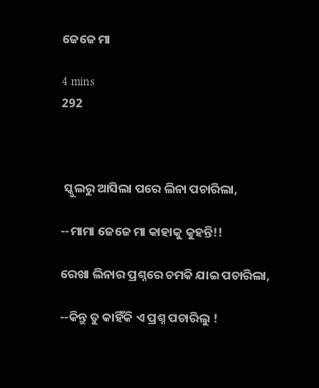ଜେଜେ ମା

4 mins
292



 ସ୍କୁଲରୁ ଆସିଲା ପରେ ଲିନା ପଚାରିଲା,

--ମାମା ଜେଜେ ମା କାହାକୁ କୁହନ୍ତି!!

ରେଖା ଲିନାର ପ୍ରଶ୍ନରେ ଚମକି ଯାଇ ପଚାରିଲା,

--କିନ୍ତୁ ତୁ କାହିଁକି ଏ ପ୍ରଶ୍ନ ପଚାରିଲୁ !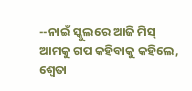--ନାଇଁ ସ୍କୁଲରେ ଆଜି ମିସ୍ ଆମକୁ ଗପ କହିବାକୁ କହିଲେ, ଶ୍ଵେତା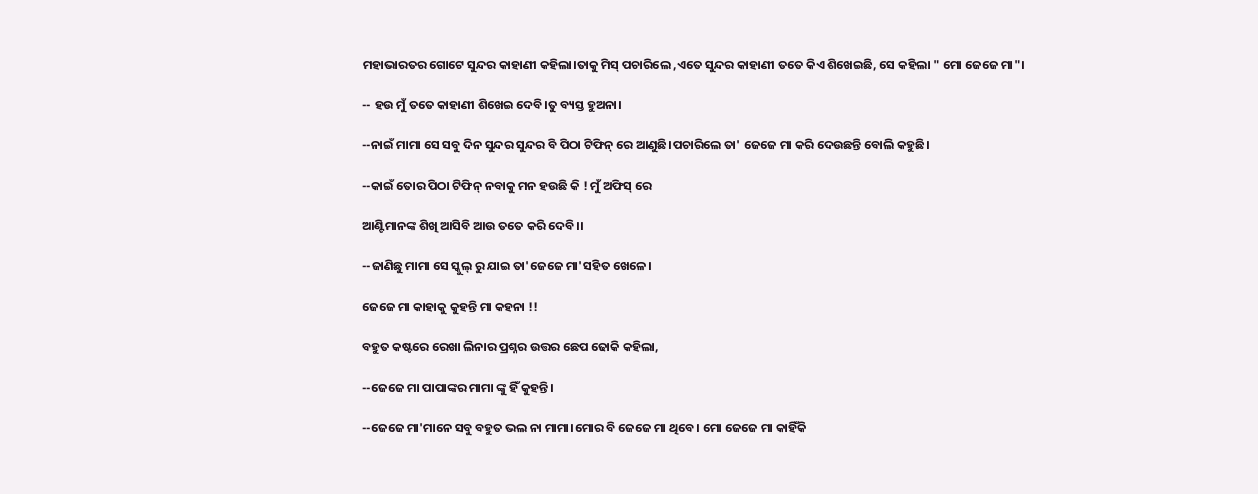ମହାଭାରତର ଗୋଟେ ସୁନ୍ଦର କାହାଣୀ କହିଲା।ତାକୁ ମିସ୍ ପଚାରିଲେ ,ଏତେ ସୁନ୍ଦର କାହାଣୀ ତତେ କିଏ ଶିଖେଇଛି, ସେ କହିଲା " ମୋ ଜେଜେ ମା"।

-- ହଉ ମୁଁ ତତେ କାହାଣୀ ଶିଖେଇ ଦେବି।ତୁ ବ୍ୟସ୍ତ ହୁଅନା।

--ନାଇଁ ମାମା ସେ ସବୁ ଦିନ ସୁନ୍ଦର ସୁନ୍ଦର ବି ପିଠା ଟିଫିନ୍ ରେ ଆଣୁଛି।ପଚାରିଲେ ତା' ଜେଜେ ମା କରି ଦେଉଛନ୍ତି ବୋଲି କହୁଛି।

--କାଇଁ ତୋର ପିଠା ଟିଫିନ୍ ନବାକୁ ମନ ହଉଛି କି ! ମୁଁ ଅଫିସ୍ ରେ

ଆଣ୍ଟିମାନଙ୍କ ଶିଖି ଆସିବି ଆଉ ତତେ କରି ଦେବି।।

--ଜାଣିଛୁ ମାମା ସେ ସ୍କୁଲ୍ ରୁ ଯାଇ ତା'ଜେଜେ ମା'ସହିତ ଖେଳେ।

ଜେଜେ ମା କାହାକୁ କୁହନ୍ତି ମା କହନା !!

ବହୁତ କଷ୍ଟରେ ରେଖା ଲିନାର ପ୍ରଶ୍ନର ଉତ୍ତର ଛେପ ଢୋକି କହିଲା,

--ଜେଜେ ମା ପାପାଙ୍କର ମାମା ଙ୍କୁ ହିଁ କୁହନ୍ତି।

--ଜେଜେ ମା'ମାନେ ସବୁ ବହୁତ ଭଲ ନା ମାମା।ମୋର ବି ଜେଜେ ମା ଥିବେ। ମୋ ଜେଜେ ମା କାହିଁକି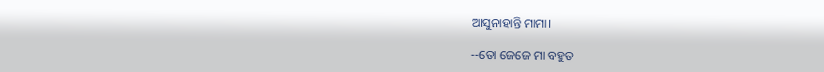ଆସୁନାହାନ୍ତି ମାମା।

--ତୋ ଜେଜେ ମା ବହୁତ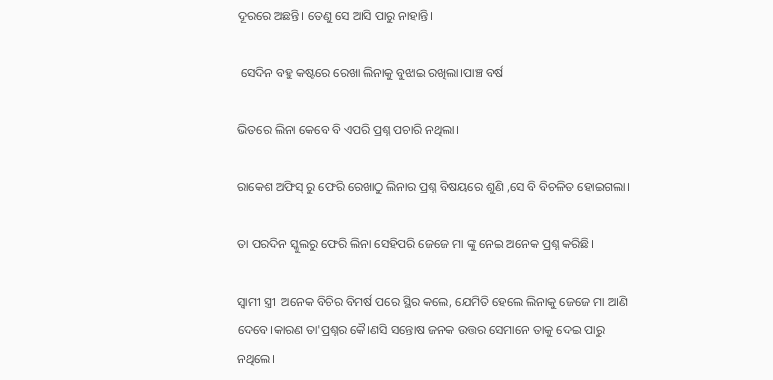ଦୂରରେ ଅଛନ୍ତି। ତେଣୁ ସେ ଆସି ପାରୁ ନାହାନ୍ତି।

 ସେଦିନ ବହୁ କଷ୍ଟରେ ରେଖା ଲିନାକୁ ବୁଝାଇ ରଖିଲା।ପାଞ୍ଚ ବର୍ଷ

ଭିତରେ ଲିନା କେବେ ବି ଏପରି ପ୍ରଶ୍ନ ପଚାରି ନଥିଲା।

ରାକେଶ ଅଫିସ୍ ରୁ ଫେରି ରେଖାଠୁ ଲିନାର ପ୍ରଶ୍ନ ବିଷୟରେ ଶୁଣି ,ସେ ବି ବିଚଳିତ ହୋଇଗଲା।

ତା ପରଦିନ ସ୍କୁଲରୁ ଫେରି ଲିନା ସେହିପରି ଜେଜେ ମା ଙ୍କୁ ନେଇ ଅନେକ ପ୍ରଶ୍ନ କରିଛି।

ସ୍ବାମୀ ସ୍ତ୍ରୀ  ଅନେକ ବିଚିର ବିମର୍ଷ ପରେ ସ୍ଥିର କଲେ, ଯେମିତି ହେଲେ ଲିନାକୁ ଜେଜେ ମା ଆଣି ଦେବେ।କାରଣ ତା'ପ୍ରଶ୍ନର କୈ।ଣସି ସନ୍ତୋଷ ଜନକ ଉତ୍ତର ସେମାନେ ତାକୁ ଦେଇ ପାରୁ ନଥିଲେ।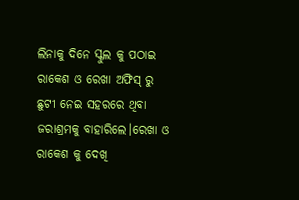ଲିନାକୁ ଦିନେ ସ୍କୁଲ କୁ ପଠାଇ ରାକେଶ ଓ ରେଖା ଅଫିସ୍ ରୁ ଛୁଟୀ ନେଇ ସହରରେ ଥିବା ଜରାଶ୍ରମକୁ ବାହାରିଲେ।ରେଖା ଓ ରାକେଶ କୁ ଦେଖି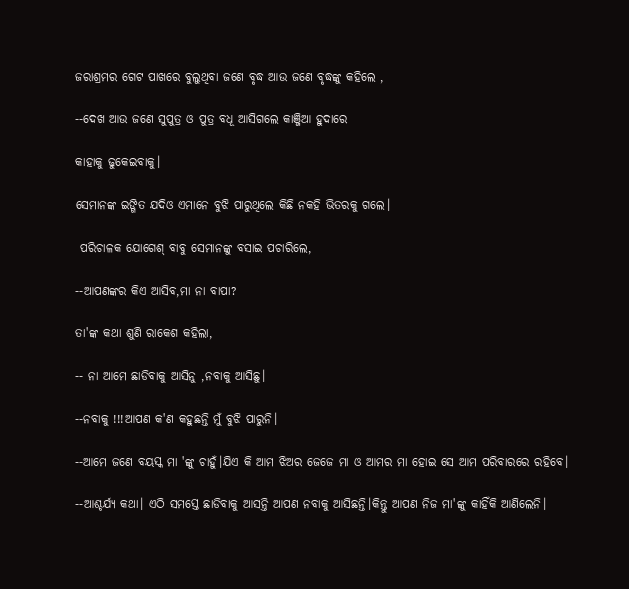ଜରାଶ୍ରମର ଗେଟ ପାଖରେ ବୁଲୁଥିବା ଜଣେ ବୃଦ୍ଧ ଆଉ ଜଣେ ବୃଦ୍ଧଙ୍କୁ କହିଲେ ,

--ଦେଖ ଆଉ ଜଣେ ସୁପୁତ୍ର ଓ ପୁତ୍ର ବଧୂ ଆସିଗଲେ କାଞ୍ଜିଆ ହୁଦାରେ

କାହାକୁ ଢୁକେଇବାକୁ।

ସେମାନଙ୍କ ଇଙ୍ଗିତ ଯଦିଓ ଏମାନେ ବୁଝି ପାରୁଥିଲେ କିଛି ନକହି ଭିତରକୁ ଗଲେ।

 ପରିଚାଳକ ଯୋଗେଶ୍ ବାବୁ ସେମାନଙ୍କୁ ବସାଇ ପଚାରିଲେ,

--ଆପଣଙ୍କର କିଏ ଆସିବ,ମା ନା ବାପା?

ତା'ଙ୍କ କଥା ଶୁଣି ରାକେଶ କହିଲା,

-- ନା ଆମେ ଛାଡିବାକୁ ଆସିନୁ ,ନବାକୁ ଆସିଛୁ।

--ନବାକୁ !!!ଆପଣ କ'ଣ କହୁଛନ୍ତି ମୁଁ ବୁଝି ପାରୁନି।

--ଆମେ ଜଣେ ବୟସ୍କ ମା 'ଙ୍କୁ ଚାହୁଁ।ଯିଏ କି ଆମ ଝିଅର ଜେଜେ ମା ଓ ଆମର ମା ହୋଇ ସେ ଆମ ପରିବାରରେ ରହିବେ।

--ଆଶ୍ଚର୍ଯ୍ୟ କଥା। ଏଠି ସମସ୍ତେ ଛାଡିବାକୁ ଆସନ୍ତି ଆପଣ ନବାକୁ ଆସିଛନ୍ତି।କିନ୍ତୁ ଆପଣ ନିଜ ମା'ଙ୍କୁ କାହିଁକି ଆଣିଲେନି।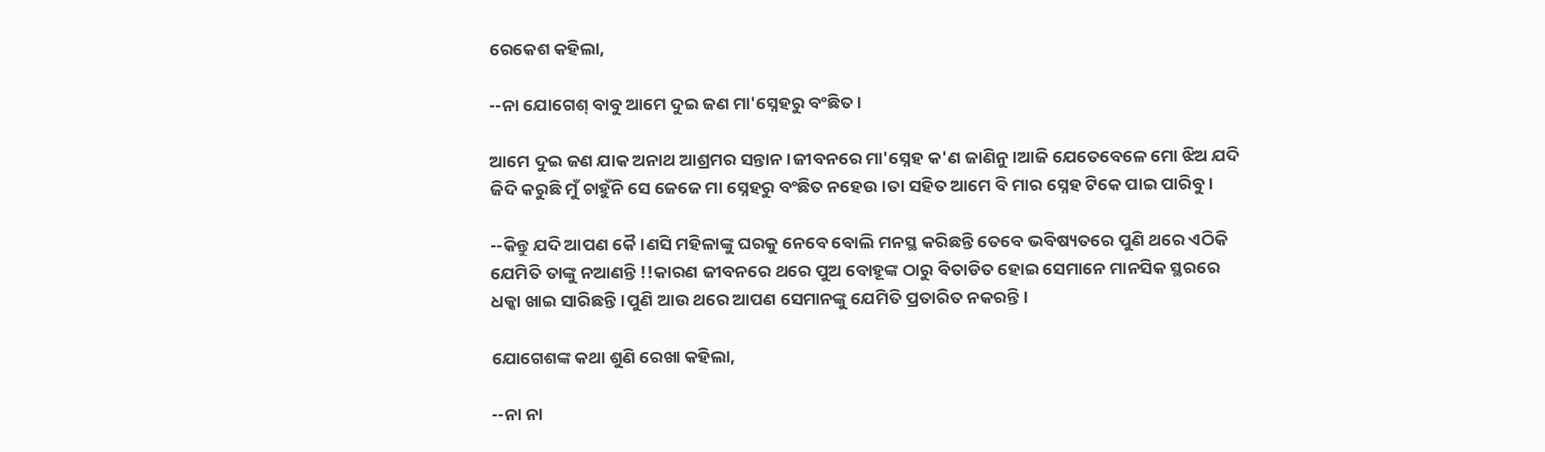ରେକେଶ କହିଲା,

--ନା ଯୋଗେଶ୍ ବାବୁ ଆମେ ଦୁଇ ଜଣ ମା'ସ୍ନେହରୁ ବଂଛିତ।

ଆମେ ଦୁଇ ଜଣ ଯାକ ଅନାଥ ଆଶ୍ରମର ସନ୍ତାନ।ଜୀବନରେ ମା'ସ୍ନେହ କ'ଣ ଜାଣିନୁ।ଆଜି ଯେତେବେଳେ ମୋ ଝିଅ ଯଦି ଜିଦି କରୁଛି ମୁଁ ଚାହୁଁନି ସେ ଜେଜେ ମା ସ୍ନେହରୁ ବଂଛିତ ନହେଉ।ତା ସହିତ ଆମେ ବି ମାର ସ୍ନେହ ଟିକେ ପାଇ ପାରିବୁ।

--କିନ୍ତୁ ଯଦି ଆପଣ କୈ।ଣସି ମହିଳାଙ୍କୁ ଘରକୁ ନେବେ ବୋଲି ମନସ୍ଥ କରିଛନ୍ତି ତେବେ ଭବିଷ୍ୟତରେ ପୁଣି ଥରେ ଏଠିକି ଯେମିତି ତାଙ୍କୁ ନଆଣନ୍ତି !!କାରଣ ଜୀବନରେ ଥରେ ପୁଅ ବୋହୂଙ୍କ ଠାରୁ ବିତାଡିତ ହୋଇ ସେମାନେ ମାନସିକ ସ୍ଥରରେ ଧକ୍କା ଖାଇ ସାରିଛନ୍ତି।ପୁଣି ଆଉ ଥରେ ଆପଣ ସେମାନଙ୍କୁ ଯେମିତି ପ୍ରତାରିତ ନକରନ୍ତି।

ଯୋଗେଶଙ୍କ କଥା ଶୁଣି ରେଖା କହିଲା,

--ନା ନା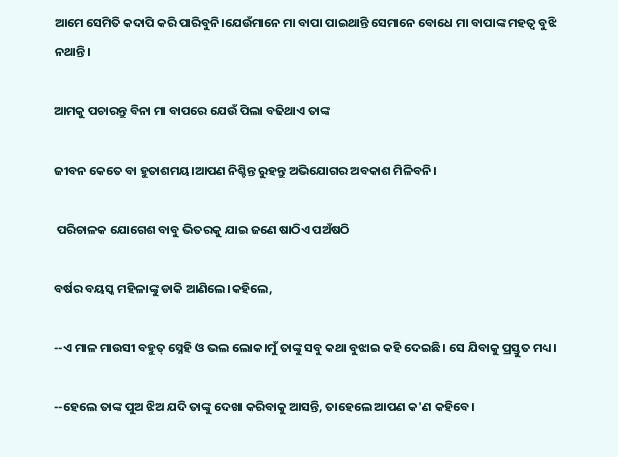ଆମେ ସେମିତି କଦାପି କରି ପାରିବୁନି।ଯେଉଁମାନେ ମା ବାପା ପାଇଥାନ୍ତି ସେମାନେ ବୋଧେ ମା ବାପାଙ୍କ ମହତ୍ବ ବୁଝି ନଥାନ୍ତି।

ଆମକୁ ପଚାରନ୍ତୁ ବିନା ମା ବାପରେ ଯେଉଁ ପିଲା ବଢିଥାଏ ତାଙ୍କ

ଜୀବନ କେତେ ବା ହୁତାଶମୟ।ଆପଣ ନିଶ୍ଚିନ୍ତ ରୁହନ୍ତୁ ଅଭିଯୋଗର ଅବକାଶ ମିଳିବନି।

 ପରିଚାଳକ ଯୋଗେଶ ବାବୁ ଭିତରକୁ ଯାଇ ଜଣେ ଷାଠିଏ ପଅଁଷଠି

ବର୍ଷର ବୟସ୍କ ମହିଳାଙ୍କୁ ଡାକି ଆଣିଲେ।କହିଲେ,

--ଏ ମାଳ ମାଉସୀ ବହୁତ୍ ସ୍ନେହି ଓ ଭଲ ଲୋକ।ମୁଁ ତାଙ୍କୁ ସବୁ କଥା ବୁଝାଇ କହି ଦେଇଛି। ସେ ଯିବାକୁ ପ୍ରସ୍ତୁତ ମଧ୍ୟ।

--ହେଲେ ତାଙ୍କ ପୁଅ ଝିଅ ଯଦି ତାଙ୍କୁ ଦେଖା କରିବାକୁ ଆସନ୍ତି, ତାହେଲେ ଆପଣ କ'ଣ କହିବେ।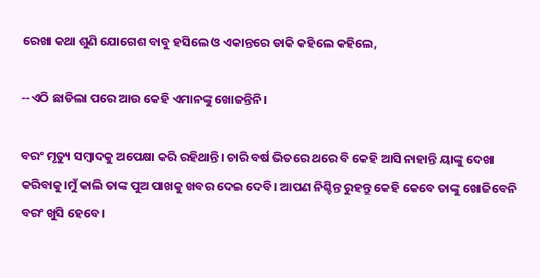ରେଖା କଥା ଶୁଣି ଯୋଗେଶ ବାବୁ ହସିଲେ ଓ ଏକାନ୍ତରେ ଡାକି କହିଲେ କହିଲେ,

--ଏଠି ଛାଡିଲା ପରେ ଆଉ କେହି ଏମାନଙ୍କୁ ଖୋଜନ୍ତିନି।

ବରଂ ମୃତ୍ୟୁ ସମ୍ବାଦକୁ ଅପେକ୍ଷା କରି ରହିଥାନ୍ତି। ଚାରି ବର୍ଷ ଭିତରେ ଥରେ ବି କେହି ଆସି ନାହାନ୍ତି ୟାଙ୍କୁ ଦେଖା କରିବାକୁ।ମୁଁ କାଲି ତାଙ୍କ ପୁଅ ପାଖକୁ ଖବର ଦେଇ ଦେବି। ଆପଣ ନିଶ୍ଚିନ୍ତ ରୁହନ୍ତୁ କେହି କେବେ ତାଙ୍କୁ ଖୋଜିବେନି ବରଂ ଖୁସି ହେବେ।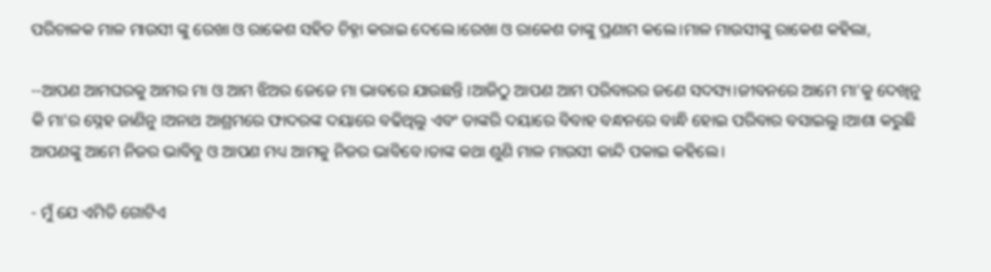ପରିଚାଳକ ମାଳ ମାଉସୀ ଙ୍କୁ ରେଖା ଓ ରାକେଶ ସହିତ ଚିହ୍ନା କରାଇ ଦେଲେ।ରେଖା ଓ ରାକେଶ ତାଙ୍କୁ ପ୍ରଣାମ କଲେ।ମାଳ ମାଉସୀଙ୍କୁ ରାକେଶ କହିଲା,

--ଆପଣ ଆମଘରକୁ ଆମର ମା ଓ ଆମ ଝିଅର ଜେଜେ ମା ଭାବରେ ଯାଉଛନ୍ତି ।ଆଜିଠୁ ଆପଣ ଆମ ପରିବାରର ଜଣେ ସଦସ୍ୟ।ଜୀବନରେ ଆମେ ମା'କୁ ଦେଖିନୁ କି ମା'ର ସ୍ନେହ ଜାଣିନୁ ।ଅନାଥ ଆଶ୍ରମରେ ଫାଦରଙ୍କ ଦୟାରେ ବଢିଥିଲୁ ଏବଂ ତାଙ୍କରି ଦୟାରେ ବିବାହ ବନ୍ଧନରେ ବାନ୍ଧି ହୋଇ ପରିବାର ବସାଇଲୁ ।ଆଶା କରୁଛି ଆପଣଙ୍କୁ ଆମେ ନିଜର ଭାବିବୁ ଓ ଆପଣ ମଧ୍ୟ ଆମକୁ ନିଜର ଭାବିବେ।ତାଙ୍କ କଥା ଶୁଣି ମାଳ ମାଉସୀ କାନ୍ଦି ପକାଇ କହିଲେ।

- ମୁଁ ଯେ ଏମିତି ଗୋଟିଏ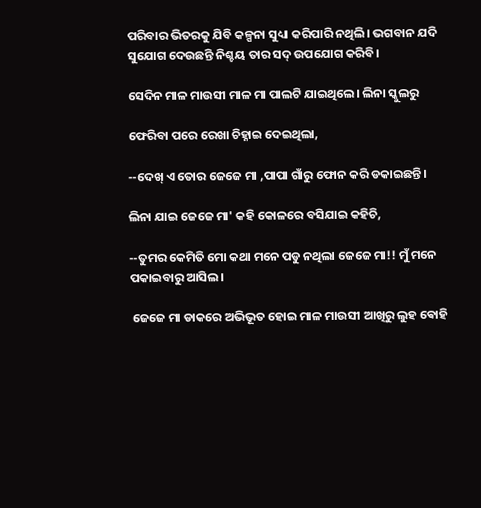ପରିବାର ଭିତରକୁ ଯିବି କଳ୍ପନା ସୁଧ୍ୟା କରିପାରି ନଥିଲି। ଭଗବାନ ଯଦି ସୁଯୋଗ ଦେଉଛନ୍ତି ନିଶ୍ଚୟ ତାର ସଦ୍ ଉପଯୋଗ କରିବି।

ସେଦିନ ମାଳ ମାଉସୀ ମାଳ ମା ପାଲଟି ଯାଇଥିଲେ। ଲିନା ସ୍କୁଲରୁ

ଫେରିବା ପରେ ରେଖା ଚିହ୍ନାଇ ଦେଇଥିଲା,

--ଦେଖ୍ ଏ ତୋର ଜେଜେ ମା ,ପାପା ଗାଁରୁ ଫୋନ କରି ଡକାଇଛନ୍ତି।

ଲିନା ଯାଇ ଜେଜେ ମା' କହି କୋଳରେ ବସିଯାଇ କହିଚି,

--ତୁମର କେମିତି ମୋ କଥା ମନେ ପଡୁ ନଥିଲା ଜେଜେ ମା!! ମୁଁ ମନେ ପକାଇବାରୁ ଆସିଲ।

 ଜେଜେ ମା ଡାକରେ ଅଭିଭୂତ ହୋଇ ମାଳ ମାଉସୀ ଆଖିରୁ ଲୁହ ଵୋହି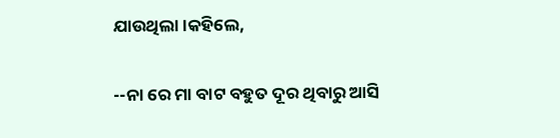ଯାଉଥିଲା।କହିଲେ,

--ନା ରେ ମା ବାଟ ବହୁତ ଦୂର ଥିବାରୁ ଆସି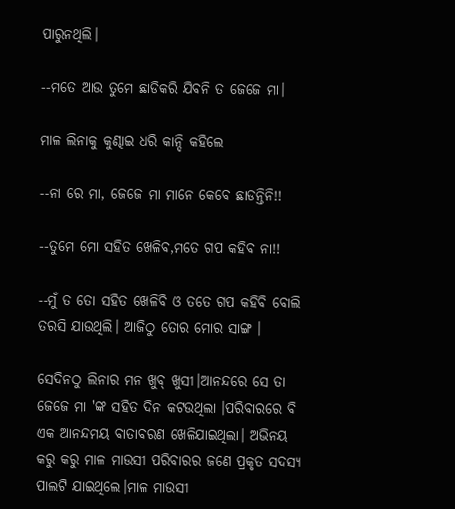ପାରୁନଥିଲି।

--ମତେ ଆଉ ତୁମେ ଛାଡିକରି ଯିବନି ତ ଜେଜେ ମା।

ମାଳ ଲିନାକୁ କୁଣ୍ଢାଇ ଧରି କାନ୍ଦି କହିଲେ

--ନା ରେ ମା, ଜେଜେ ମା ମାନେ କେବେ ଛାଡନ୍ତିନି!!

--ତୁମେ ମୋ ସହିତ ଖେଳିବ,ମତେ ଗପ କହିବ ନା!!

--ମୁଁ ତ ତୋ ସହିତ ଖେଳିବି ଓ ତତେ ଗପ କହିବି ବୋଲି ତରସି ଯାଉଥିଲି। ଆଜିଠୁ ତୋର ମୋର ସାଙ୍ଗ ।

ସେଦିନଠୁ ଲିନାର ମନ ଖୁବ୍ ଖୁସୀ।ଆନନ୍ଦରେ ସେ ତା ଜେଜେ ମା 'ଙ୍କ ସହିତ ଦିନ କଟଉଥିଲା ।ପରିବାରରେ ବି ଏକ ଆନନ୍ଦମୟ ବାତାବରଣ ଖେଳିଯାଇଥିଲା। ଅଭିନୟ କରୁ କରୁ ମାଳ ମାଉସୀ ପରିବାରର ଜଣେ ପ୍ରକୃତ ସଦସ୍ୟ ପାଲଟି ଯାଇଥିଲେ।ମାଳ ମାଉସୀ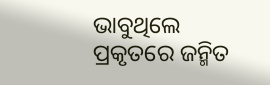ଭାବୁଥିଲେ ପ୍ରକୃତରେ ଜନ୍ମିତ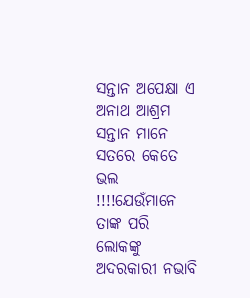ସନ୍ତାନ ଅପେକ୍ଷା ଏ ଅନାଥ ଆଶ୍ରମ ସନ୍ତାନ ମାନେ ସତରେ କେତେ ଭଲ !!!!ଯେଉଁମାନେ ତାଙ୍କ ପରି ଲୋକଙ୍କୁ ଅଦରକାରୀ ନଭାବି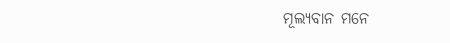ମୂଲ୍ୟବାନ ମନେ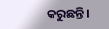କରୁଛନ୍ତି।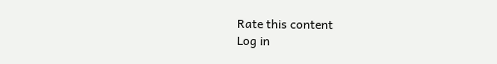Rate this content
Log in